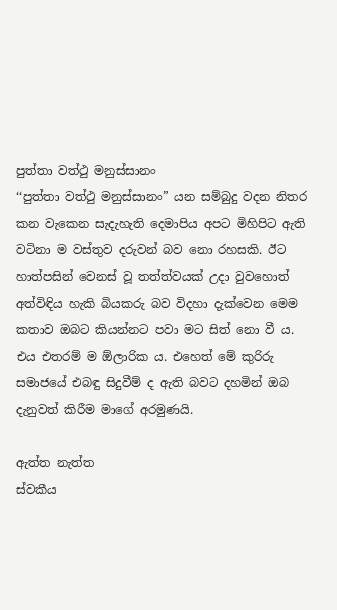පුත්තා වත්ථු මනුස්සානං
‘‘පුත්තා වත්ථු මනුස්සානං” යන සම්බුදු වදන නිතර කන වැකෙන සැදැහැති දෙමාපිය අපට මිහිපිට ඇති වටිනා ම වස්තුව දරුවන් බව නො රහසකි. ඊට හාත්පසින් වෙනස් වූ තත්ත්වයක් උදා වුවහොත් අත්විඳිය හැකි බියකරු බව විදහා දැක්වෙන මෙම කතාව ඔබට කියන්නට පවා මට සිත් නො වී ය. එය එතරම් ම ඕලාරික ය. එහෙත් මේ කුරිරු සමාජයේ එබඳු සිදුවීම් ද ඇති බවට දහමින් ඔබ දැනුවත් කිරීම මාගේ අරමුණයි.

ඇත්ත නැත්ත
ස්වකීය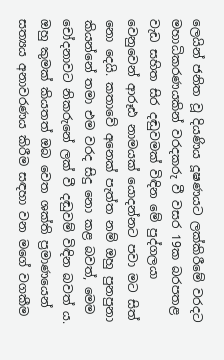ලෙයින් ජනිත වූ දියණිය දූෂණයට ලක්කිරීමේ වරදට මහාධිකරණයකින් වරදකරු වී වසර 19ක බරපතළ වැඩ සහිත සිර දඬුවමක් විඳින මේ පුද්ගලයා වෙනුවෙන් ආරූඪ නාමයක් යොදන්නට පවා මට සිත් නො දෙයි. කතාවේ අනෙක් පැත්ත නම් ඔහු පුනපුනා කියන්නේ තමා එම වරද සිදු නො කළ බවත්, මෙම චෝදනාවට නිකරුනේ ලක් වී දඬුවම් විඳින බවත් ය. ඔහු කුමක් කියතත් ඔබ වෙත ශක්ති ප්‍රමාණයෙන් සත්‍යය අනාවරණය කිරීම සඳහා වන මගේ වගකීම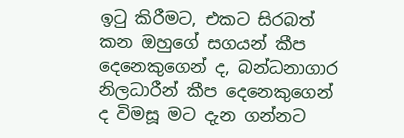ඉටු කිරීමට, එකට සිරබත් කන ඔහුගේ සගයන් කීප දෙනෙකුගෙන් ද, බන්ධනාගාර නිලධාරීන් කීප දෙනෙකුගෙන් ද විමසූ මට දැන ගන්නට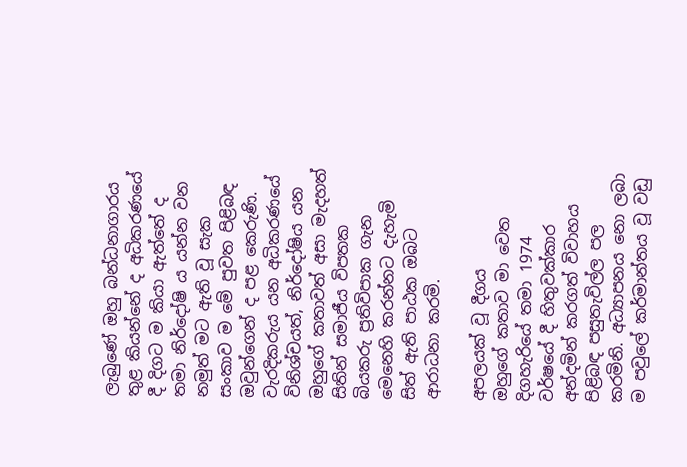ලැබුණේ ඔහු බන්ධනාගාරය තුළ කියන්නේ ද අධිකරණයේ දී දිගට ම කියා ඇත්තේ ද තමා නිර්දෝෂි ය යන්න වන නමුත් මට ඇති වූ සැක සංකාව ම මේ පුවත පිළිබඳ ඔවුන්ගෙන් ද පළ කෙරුණි. වැරදිකරුය යන අධිකරණයේ විනිශ්චයත්, නිර්දෝෂිය යන ඔහුගේ කතාවත් අසා මැදහත් සිතින් සමාජීය විපතක බියකරු ප්‍රතිවිපාක ගැන මෙනෙහි කරන්නට දැහැමි සිත් ඇති පාඨක ඔබට ආරාධනා කරමි.

අපලයක් වූ දීගය
ඔහුගේ කතාව මා වෙත දිගහැරියේ තමා 1974 වර්ෂයේ දී හිතුවක්කාර අන්දමින් කරගත් විවාහය පිළිබඳ පසුතැවිල්ල පල කරමිනි. අධ්‍යාපනය නො ලබා ම පවුලේ කර්මාන්තය වූ වඩු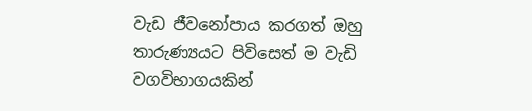වැඩ ජීවනෝපාය කරගත් ඔහු තාරුණ්‍යයට පිවිසෙත් ම වැඩි වගවිභාගයකින්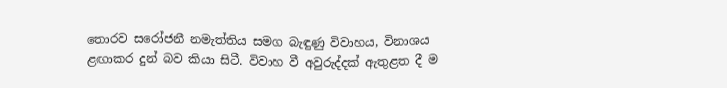තොරව සරෝජනී නමැත්තිය සමග බැඳුණු විවාහය, විනාශය ළඟාකර දුන් බව කියා සිටී. විවාහ වී අවුරුද්දක් ඇතුළත දී ම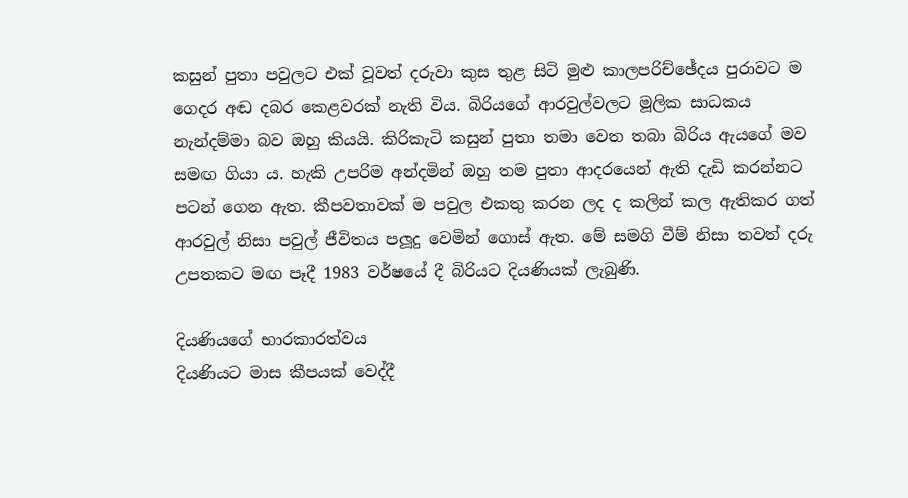කසුන් පුතා පවුලට එක් වූවත් දරුවා කුස තුළ සිටි මුළු කාලපරිච්ඡේදය පුරාවට ම ගෙදර අඬ දබර කෙළවරක් නැති විය. බිරියගේ ආරවුල්වලට මූලික සාධකය නැන්දම්මා බව ඔහු කියයි. කිරිකැටි කසුන් පුතා තමා වෙත තබා බිරිය ඇයගේ මව සමඟ ගියා ය. හැකි උපරිම අන්දමින් ඔහු තම පුතා ආදරයෙන් ඇති දැඩි කරන්නට පටන් ගෙන ඇත. කීපවතාවක් ම පවුල එකතු කරන ලද ද කලින් කල ඇතිකර ගත් ආරවුල් නිසා පවුල් ජීවිතය පලූදු වෙමින් ගොස් ඇත. මේ සමගි වීම් නිසා තවත් දරු උපතකට මඟ පෑදී 1983 වර්ෂයේ දී බිරියට දියණියක් ලැබුණි.

දියණියගේ භාරකාරත්වය
දියණියට මාස කීපයක් වෙද්දී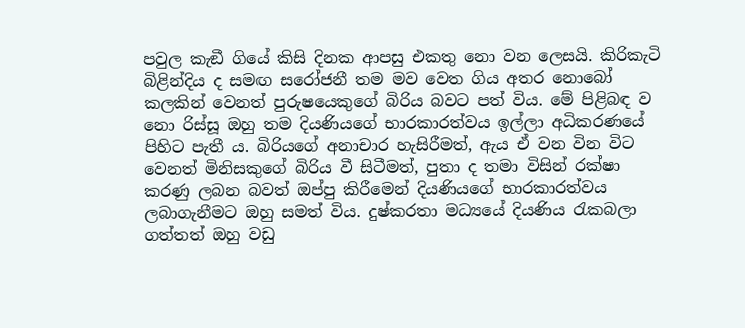පවුල කැඞී ගියේ කිසි දිනක ආපසු එකතු නො වන ලෙසයි. කිරිකැටි බිළින්දිය ද සමඟ සරෝජනී තම මව වෙත ගිය අතර නොබෝ කලකින් වෙනත් පුරුෂයෙකුගේ බිරිය බවට පත් විය. මේ පිළිබඳ ව නො රිස්සූ ඔහු තම දියණියගේ භාරකාරත්වය ඉල්ලා අධිකරණයේ පිහිට පැතී ය. බිරියගේ අනාචාර හැසිරීමත්, ඇය ඒ වන වින විට වෙනත් මිනිසකුගේ බිරිය වී සිටීමත්, පුතා ද තමා විසින් රක්ෂා කරණු ලබන බවත් ඔප්පු කිරීමෙන් දියණියගේ භාරකාරත්වය ලබාගැනීමට ඔහු සමත් විය. දුෂ්කරතා මධ්‍යයේ දියණිය රැකබලා ගත්තත් ඔහු වඩු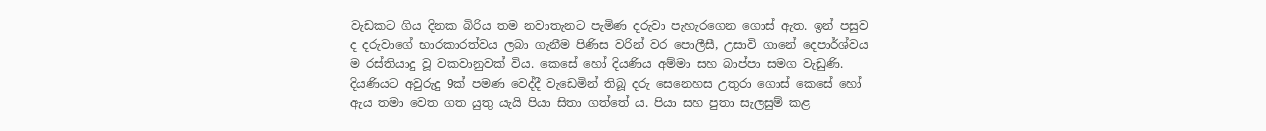වැඩකට ගිය දිනක බිරිය තම නවාතැනට පැමිණ දරුවා පැහැරගෙන ගොස් ඇත. ඉන් පසුව ද දරුවාගේ භාරකාරත්වය ලබා ගැනීම පිණිස වරින් වර පොලීසී, උසාවි ගානේ දෙපාර්ශ්වය ම රස්තියාදු වූ වකවානුවක් විය. කෙසේ හෝ දියණිය අම්මා සහ බාප්පා සමග වැඩුණි. දියණියට අවුරුදු 9ක් පමණ වෙද්දී වැඩෙමින් තිබූ දරු සෙනෙහස උතුරා ගොස් කෙසේ හෝ ඇය තමා වෙත ගත යුතු යැයි පියා සිතා ගත්තේ ය. පියා සහ පුතා සැලසුම් කළ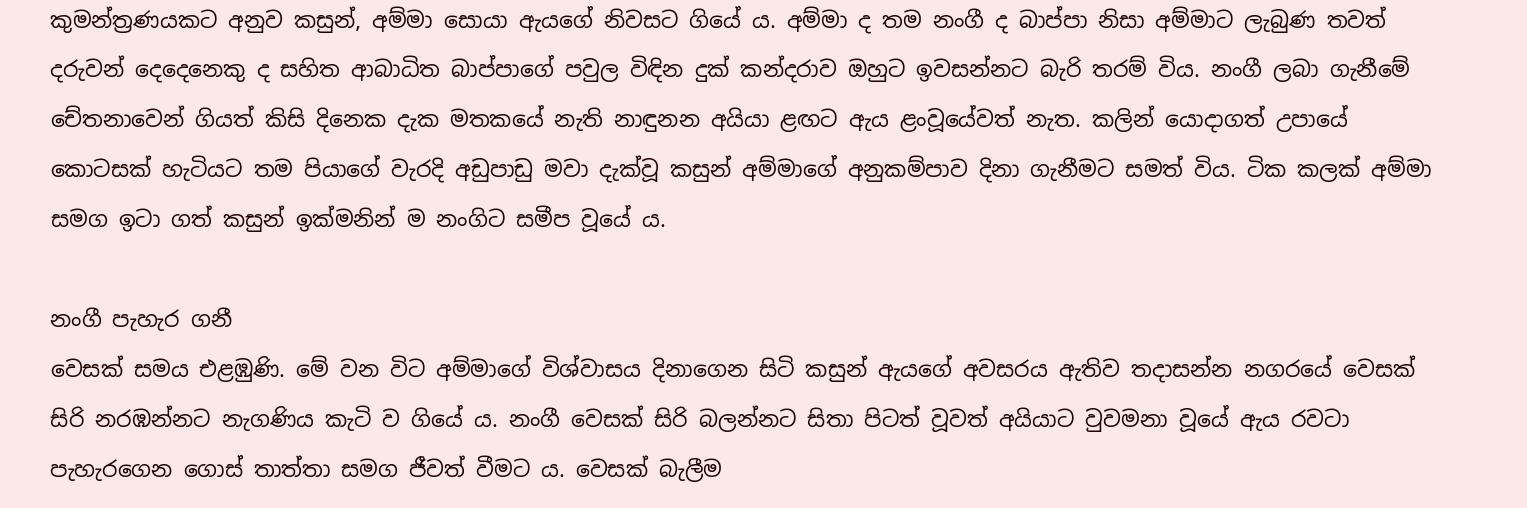කුමන්ත්‍රණයකට අනුව කසුන්, අම්මා සොයා ඇයගේ නිවසට ගියේ ය. අම්මා ද තම නංගී ද බාප්පා නිසා අම්මාට ලැබුණ තවත් දරුවන් දෙදෙනෙකු ද සහිත ආබාධිත බාප්පාගේ පවුල විඳින දුක් කන්දරාව ඔහුට ඉවසන්නට බැරි තරම් විය. නංගී ලබා ගැනීමේ චේතනාවෙන් ගියත් කිසි දිනෙක දැක මතකයේ නැති නාඳුනන අයියා ළඟට ඇය ළංවූයේවත් නැත. කලින් යොදාගත් උපායේ කොටසක් හැටියට තම පියාගේ වැරදි අඩුපාඩු මවා දැක්වූ කසුන් අම්මාගේ අනුකම්පාව දිනා ගැනීමට සමත් විය. ටික කලක් අම්මා සමග ඉටා ගත් කසුන් ඉක්මනින් ම නංගිට සමීප වූයේ ය.

නංගී පැහැර ගනී
වෙසක් සමය එළඹුණි. මේ වන විට අම්මාගේ විශ්වාසය දිනාගෙන සිටි කසුන් ඇයගේ අවසරය ඇතිව තදාසන්න නගරයේ වෙසක් සිරි නරඹන්නට නැගණිය කැටි ව ගියේ ය. නංගී වෙසක් සිරි බලන්නට සිතා පිටත් වූවත් අයියාට වුවමනා වූයේ ඇය රවටා පැහැරගෙන ගොස් තාත්තා සමග ජීවත් වීමට ය. වෙසක් බැලීම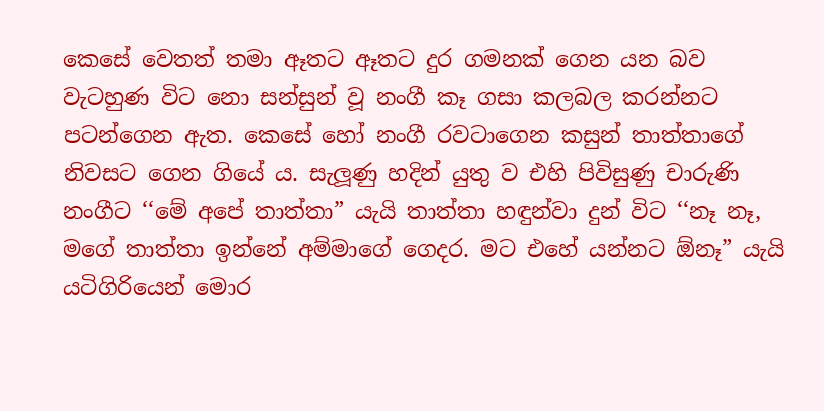කෙසේ වෙතත් තමා ඈතට ඈතට දුර ගමනක් ගෙන යන බව වැටහුණ විට නො සන්සුන් වූ නංගී කෑ ගසා කලබල කරන්නට පටන්ගෙන ඇත. කෙසේ හෝ නංගී රවටාගෙන කසුන් තාත්තාගේ නිවසට ගෙන ගියේ ය. සැලූණු හදින් යුතු ව එහි පිවිසුණු චාරුණි නංගීට ‘‘මේ අපේ තාත්තා” යැයි තාත්තා හඳුන්වා දුන් විට ‘‘නෑ නෑ, මගේ තාත්තා ඉන්නේ අම්මාගේ ගෙදර. මට එහේ යන්නට ඕනෑ” යැයි යටිගිරියෙන් මොර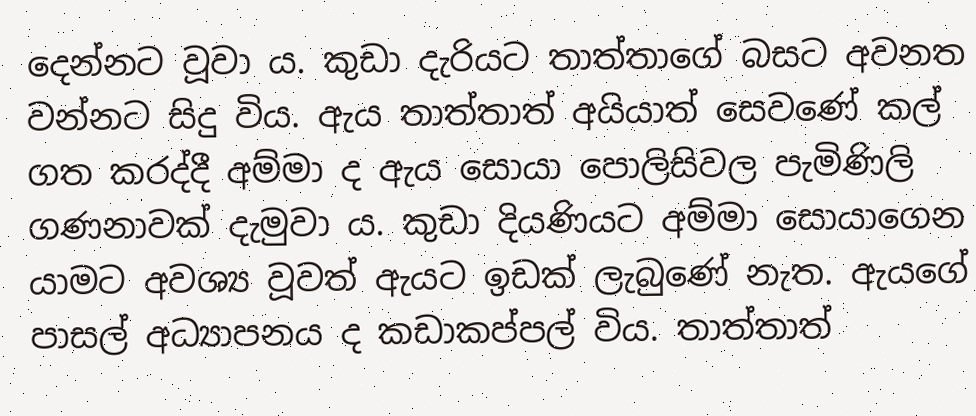දෙන්නට වූවා ය. කුඩා දැරියට තාත්තාගේ බසට අවනත වන්නට සිදු විය. ඇය තාත්තාත් අයියාත් සෙවණේ කල් ගත කරද්දී අම්මා ද ඇය සොයා පොලිසිවල පැමිණිලි ගණනාවක් දැමුවා ය. කුඩා දියණියට අම්මා සොයාගෙන යාමට අවශ්‍ය වූවත් ඇයට ඉඩක් ලැබුණේ නැත. ඇයගේ පාසල් අධ්‍යාපනය ද කඩාකප්පල් විය. තාත්තාත්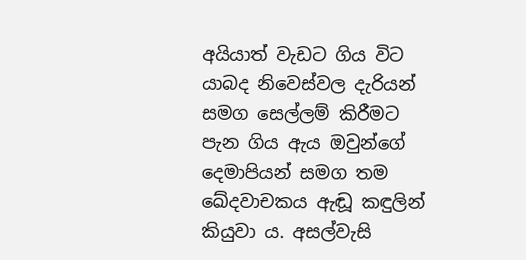අයියාත් වැඩට ගිය විට යාබද නිවෙස්වල දැරියන් සමග සෙල්ලම් කිරීමට පැන ගිය ඇය ඔවුන්ගේ දෙමාපියන් සමග තම ඛේදවාචකය ඇඬූ කඳුලින් කියුවා ය. අසල්වැසි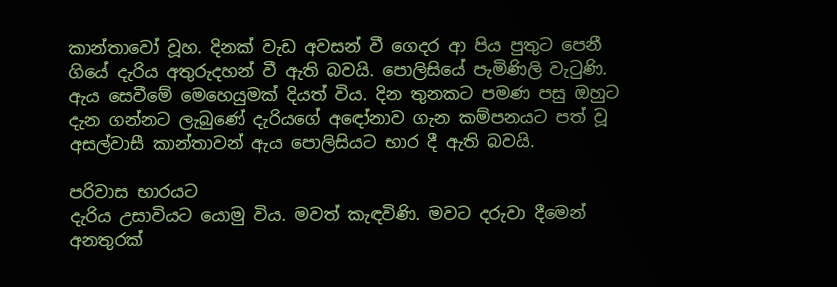කාන්තාවෝ වූහ. දිනක් වැඩ අවසන් වී ගෙදර ආ පිය පුතුට පෙනී ගියේ දැරිය අතුරුදහන් වී ඇති බවයි. පොලිසියේ පැමිණිලි වැටුණි. ඇය සෙවීමේ මෙහෙයුමක් දියත් විය. දින තුනකට පමණ පසු ඔහුට දැන ගන්නට ලැබුණේ දැරියගේ අඳෝනාව ගැන කම්පනයට පත් වූ අසල්වාසී කාන්තාවන් ඇය පොලිසියට භාර දී ඇති බවයි.

පරිවාස භාරයට
දැරිය උසාවියට යොමු විය. මවත් කැඳවිණි. මවට දරුවා දීමෙන් අනතුරක්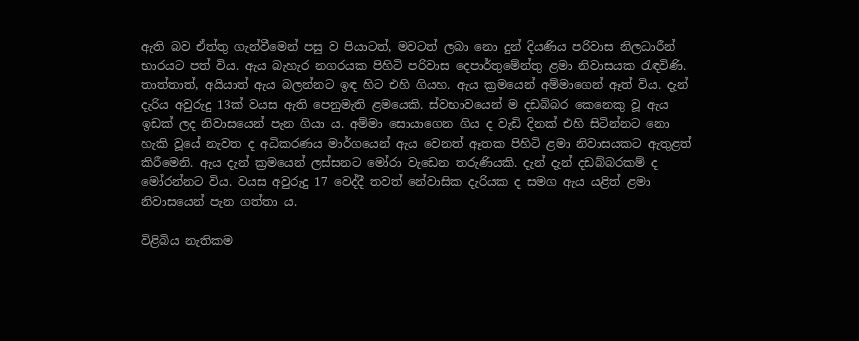ඇති බව ඒත්තු ගැන්වීමෙන් පසු ව පියාටත්, මවටත් ලබා නො දුන් දියණිය පරිවාස නිලධාරීන් භාරයට පත් විය. ඇය බැහැර නගරයක පිහිටි පරිවාස දෙපාර්තුමේන්තු ළමා නිවාසයක රැඳවිණි. තාත්තාත්, අයියාත් ඇය බලන්නට ඉඳ හිට එහි ගියහ. ඇය ක්‍රමයෙන් අම්මාගෙන් ඈත් විය. දැන් දැරිය අවුරුදු 13ක් වයස ඇති පෙනුමැති ළමයෙකි. ස්වභාවයෙන් ම දඩබ්බර කෙනෙකු වූ ඇය ඉඩක් ලද නිවාසයෙන් පැන ගියා ය. අම්මා සොයාගෙන ගිය ද වැඩි දිනක් එහි සිටින්නට නො හැකි වූයේ නැවත ද අධිකරණය මාර්ගයෙන් ඇය වෙනත් ඈතක පිහිටි ළමා නිවාසයකට ඇතුළත් කිරීමෙනි. ඇය දැන් ක්‍රමයෙන් ලස්සනට මෝරා වැඩෙන තරුණියකි. දැන් දැන් දඩබ්බරකම් ද මෝරන්නට විය. වයස අවුරුදු 17 වෙද්දී තවත් නේවාසික දැරියක ද සමග ඇය යළිත් ළමා නිවාසයෙන් පැන ගත්තා ය.

විළිබිය නැතිකම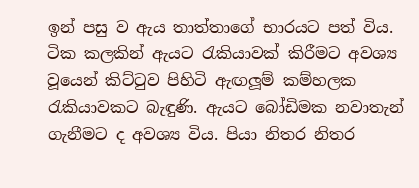ඉන් පසු ව ඇය තාත්තාගේ භාරයට පත් විය. ටික කලකින් ඇයට රැකියාවක් කිරීමට අවශ්‍ය වූයෙන් කිට්ටුව පිහිටි ඇඟලූම් කම්හලක රැකියාවකට බැඳුණි. ඇයට බෝඩිමක නවාතැන් ගැනීමට ද අවශ්‍ය විය. පියා නිතර නිතර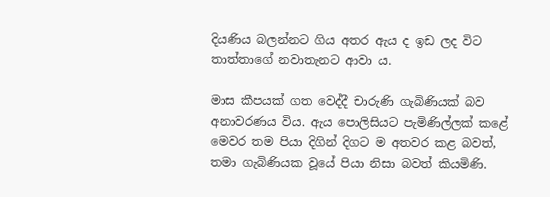දියණිය බලන්නට ගිය අතර ඇය ද ඉඩ ලද විට තාත්තාගේ නවාතැනට ආවා ය.

මාස කීපයක් ගත වෙද්දී චාරුණි ගැබිණියක් බව අනාවරණය විය. ඇය පොලිසියට පැමිණිල්ලක් කළේ මෙවර තම පියා දිගින් දිගට ම අතවර කළ බවත්, තමා ගැබිණියක වූයේ පියා නිසා බවත් කියමිණි.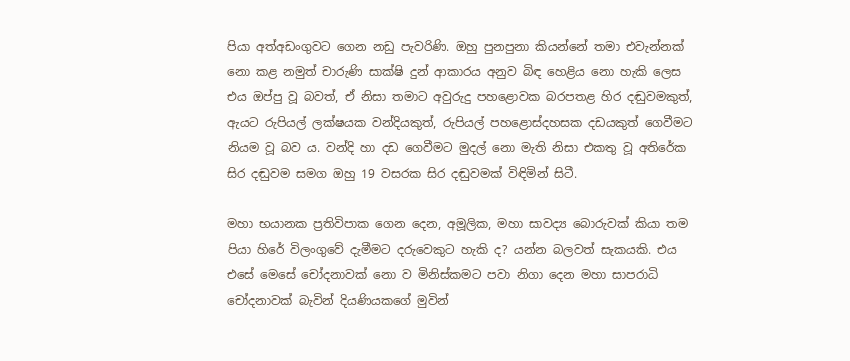පියා අත්අඩංගුවට ගෙන නඩු පැවරිණි. ඔහු පුනපුනා කියන්නේ තමා එවැන්නක් නො කළ නමුත් චාරුණි සාක්ෂි දුන් ආකාරය අනුව බිඳ හෙළිය නො හැකි ලෙස එය ඔප්පු වූ බවත්, ඒ නිසා තමාට අවුරුදු පහළොවක බරපතළ හිර දඬුවමකුත්, ඇයට රුපියල් ලක්ෂයක වන්දියකුත්, රුපියල් පහළොස්දහසක දඩයකුත් ගෙවීමට නියම වූ බව ය. වන්දි හා දඩ ගෙවීමට මුදල් නො මැති නිසා එකතු වූ අතිරේක සිර දඬුවම සමග ඔහු 19 වසරක සිර දඬුවමක් විඳිමින් සිටී.

මහා භයානක ප්‍රතිවිපාක ගෙන දෙන, අමූලික, මහා සාවද්‍ය බොරුවක් කියා තම පියා හිරේ විලංගුවේ දැමීමට දරුවෙකුට හැකි ද? යන්න බලවත් සැකයකි. එය එසේ මෙසේ චෝදනාවක් නො ව මිනිස්කමට පවා නිගා දෙන මහා සාපරාධි චෝදනාවක් බැවින් දියණියකගේ මුවින්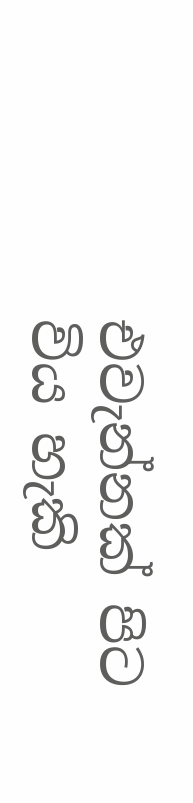එවැන්නක් පිට විය හැකි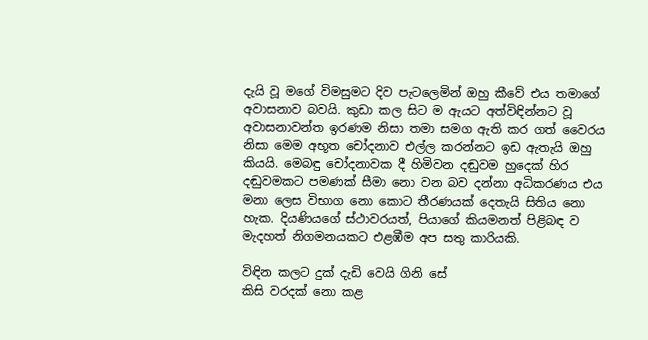දැයි වූ මගේ විමසුමට දිව පැටලෙමින් ඔහු කීවේ එය තමාගේ අවාසනාව බවයි. කුඩා කල සිට ම ඇයට අත්විඳින්නට වූ අවාසනාවන්ත ඉරණම නිසා තමා සමග ඇති කර ගත් වෛරය නිසා මෙම අභූත චෝදනාව එල්ල කරන්නට ඉඩ ඇතැයි ඔහු කියයි. මෙබඳු චෝදනාවක දී හිමිවන දඬුවම හුදෙක් හිර දඬුවමකට පමණක් සීමා නො වන බව දන්නා අධිකරණය එය මනා ලෙස විභාග නො කොට තීරණයක් දෙතැයි සිතිය නො හැක. දියණියගේ ස්ථාවරයත්, පියාගේ කියමනත් පිළිබඳ ව මැදහත් නිගමනයකට එළඹීම අප සතු කාරියකි.

විඳින කලට දුක් දැඩි වෙයි ගිනි සේ
කිසි වරදක් නො කළ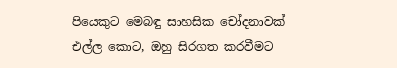පියෙකුට මෙබඳු සාහසික චෝදනාවක් එල්ල කොට, ඔහු සිරගත කරවීමට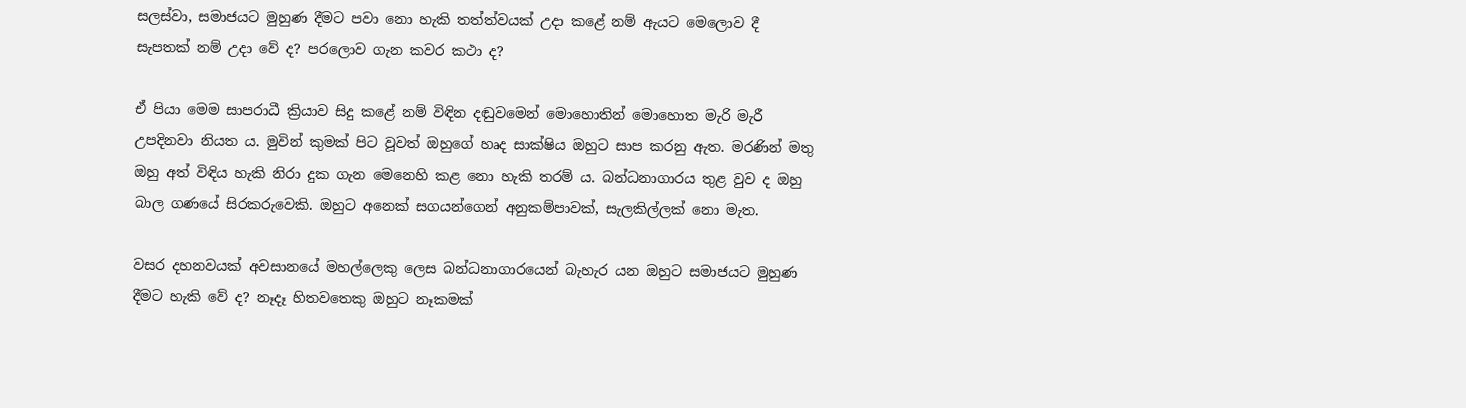සලස්වා, සමාජයට මුහුණ දීමට පවා නො හැකි තත්ත්වයක් උදා කළේ නම් ඇයට මෙලොව දී සැපතක් නම් උදා වේ ද? පරලොව ගැන කවර කථා ද?

ඒ පියා මෙම සාපරාධී ක්‍රියාව සිදු කළේ නම් විඳින දඬුවමෙන් මොහොතින් මොහොත මැරි මැරී උපදිනවා නියත ය. මුවින් කුමක් පිට වූවත් ඔහුගේ හෘද සාක්ෂිය ඔහුට සාප කරනු ඇත. මරණින් මතු ඔහු අත් විඳිය හැකි නිරා දුක ගැන මෙනෙහි කළ නො හැකි තරම් ය. බන්ධනාගාරය තුළ වුව ද ඔහු බාල ගණයේ සිරකරුවෙකි. ඔහුට අනෙක් සගයන්ගෙන් අනුකම්පාවක්, සැලකිල්ලක් නො මැත.

වසර දහනවයක් අවසානයේ මහල්ලෙකු ලෙස බන්ධනාගාරයෙන් බැහැර යන ඔහුට සමාජයට මුහුණ දීමට හැකි වේ ද? නෑදෑ හිතවතෙකු ඔහුට නෑකමක්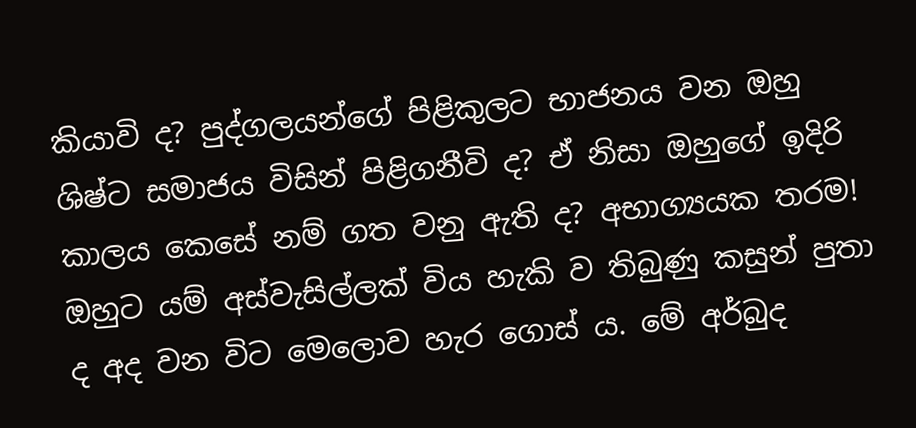කියාවි ද? පුද්ගලයන්ගේ පිළිකුලට භාජනය වන ඔහු ශිෂ්ට සමාජය විසින් පිළිගනීවි ද? ඒ නිසා ඔහුගේ ඉදිරි කාලය කෙසේ නම් ගත වනු ඇති ද? අභාග්‍යයක තරම! ඔහුට යම් අස්වැසිල්ලක් විය හැකි ව තිබුණු කසුන් පුතා ද අද වන විට මෙලොව හැර ගොස් ය. මේ අර්බුද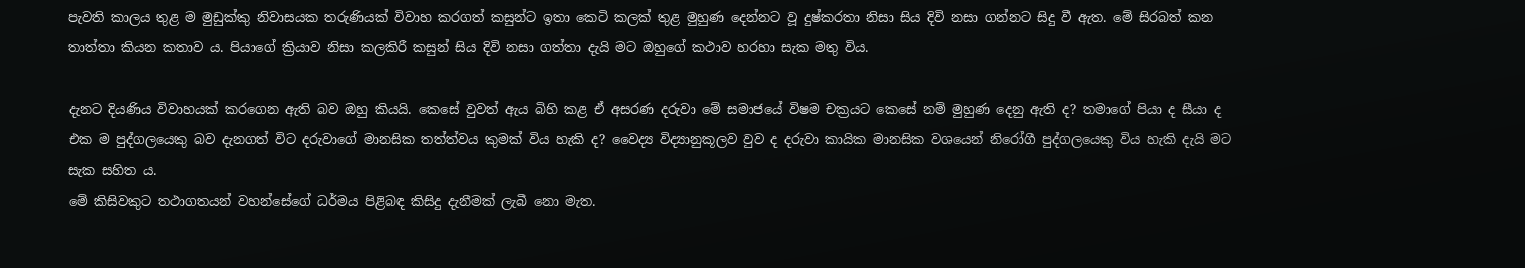පැවති කාලය තුළ ම මුඩුක්කු නිවාසයක තරුණියක් විවාහ කරගත් කසුන්ට ඉතා කෙටි කලක් තුළ මුහුණ දෙන්නට වූ දුෂ්කරතා නිසා සිය දිවි නසා ගන්නට සිදු වී ඇත. මේ සිරබත් කන තාත්තා කියන කතාව ය. පියාගේ ක්‍රියාව නිසා කලකිරී කසුන් සිය දිවි නසා ගත්තා දැයි මට ඔහුගේ කථාව හරහා සැක මතු විය.

දැනට දියණිය විවාහයක් කරගෙන ඇති බව ඔහු කියයි. කෙසේ වුවත් ඇය බිහි කළ ඒ අසරණ දරුවා මේ සමාජයේ විෂම චක්‍රයට කෙසේ නම් මුහුණ දෙනු ඇති ද? තමාගේ පියා ද සීයා ද එක ම පුද්ගලයෙකු බව දැනගත් විට දරුවාගේ මානසික තත්ත්වය කුමක් විය හැකි ද? වෛද්‍ය විද්‍යානුකූලව වුව ද දරුවා කායික මානසික වශයෙන් නිරෝගී පුද්ගලයෙකු විය හැකි දැයි මට සැක සහිත ය.
මේ කිසිවකුට තථාගතයන් වහන්සේගේ ධර්මය පිළිබඳ කිසිදු දැනීමක් ලැබී නො මැත.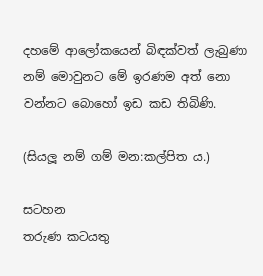දහමේ ආලෝකයෙන් බිඳක්වත් ලැබුණා නම් මොවුනට මේ ඉරණම අත් නො වන්නට බොහෝ ඉඩ කඩ තිබිණි.

(සියලූ නම් ගම් මන:කල්පිත ය.)

සටහන
තරුණ කටයතු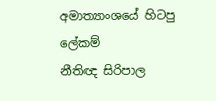අමාත්‍යාංශයේ හිටපු ලේකම්
නීතිඥ සිරිපාල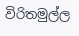විරිතමුල්ල